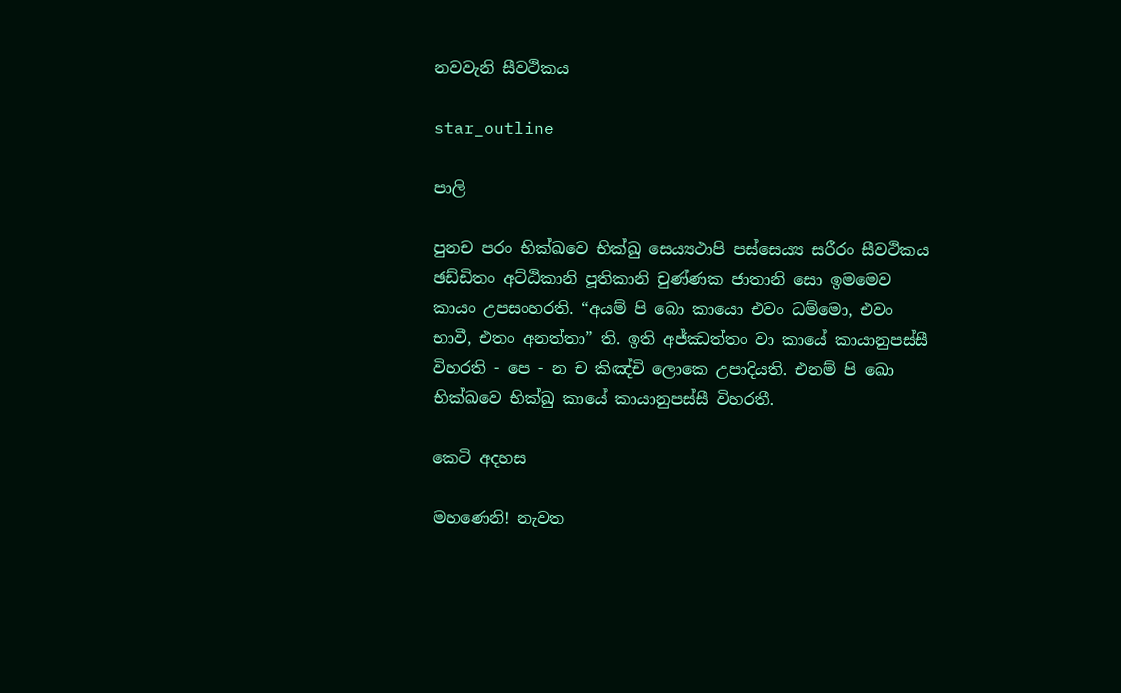නවවැනි සීවථිකය

star_outline

පාලි

පුනච පරං භික්ඛවෙ භික්ඛු සෙය්‍යථාපි පස්සෙය්‍ය සරීරං සීවථිකය ඡඩ්ඩිතං අට්ඨිකානි පූතිකානි චුණ්ණක ජාතානි සො ඉමමෙව කායං උපසංහරති. “අයම් පි බො කායො එවං ධම්මො, එවං භාවී, එතං අනත්තා” ති. ඉති අජ්ඣත්තං වා කායේ කායානුපස්සී විහරති - පෙ - න ච කිඤ්චි ලොකෙ උපාදියති. එනම් පි ඛො භික්ඛවෙ භික්ඛු කායේ කායානුපස්සී විහරතී.

කෙටි අදහස

මහණෙනි! නැවත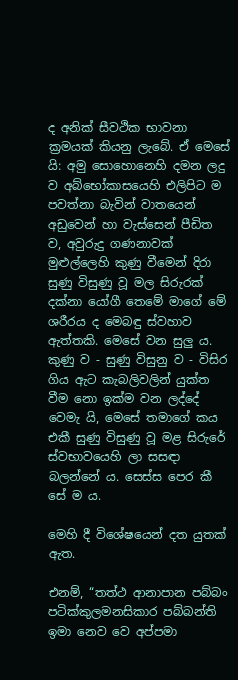ද අනික් සීවථික භාවනා ක්‍රමයක් කියනු ලැබේ. ඒ මෙසේ යි: අමු සොහොනෙහි දමන ලදු ව අබ්භෝකාසයෙහි එලිපිට ම පවත්නා බැවින් වාතයෙන් අඩුවෙන් හා වැස්සෙන් පීඩිත ව, අවුරුදු ගණනාවක් මුළුල්ලෙහි කුණු වීමෙන් දිරා සුණු විසුණු වූ මල සිරුරක් දක්නා යෝගී තෙමේ මාගේ මේ ශරීරය ද මෙබඳු ස්වහාව ඇත්තකි. මෙසේ වන සුලු ය. කුණු ව - සුණු විසුනු ව - විසිර ගිය ඇට කැබලිවලින් යුක්ත වීම නො ඉක්ම වන ලද්දේ වෙමැ යි, මෙසේ තමාගේ කය එකී සුණු විසුණු වූ මළ සිරුරේ ස්වභාවයෙහි ලා සසඳා බලන්නේ ය. සෙස්ස පෙර කී සේ ම ය.

මෙහි දී විශේෂයෙන් දත යුතක් ඇත.

එනම්, “තත්ථ ආනාපාන පබ්බං පටික්කුලමනසිකාර පබ්බන්ති ඉමා නෙව වෙ අප්පමා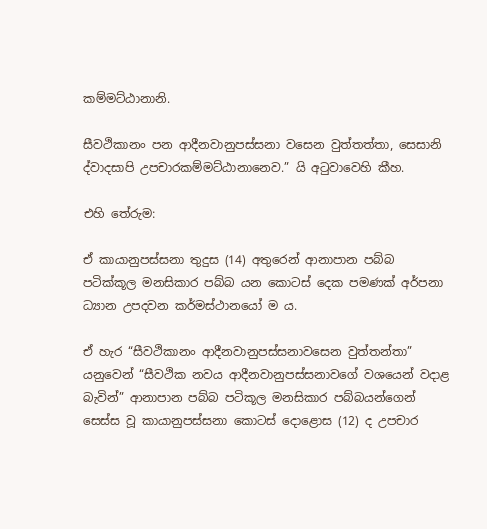කම්මට්ඨානානි.

සීවථිකානං පන ආදීනවානුපස්සනා වසෙන වුත්තත්තා, සෙසානි ද්වාදසාපි උපචාරකම්මට්ඨානානෙව.” යි අටුවාවෙහි කීහ.

එහි තේරුම:

ඒ කායානුපස්සනා තුදුස (14) අතුරෙන් ආනාපාන පබ්බ පටික්කූල මනසිකාර පබ්බ යන කොටස් දෙක පමණක් අර්පනා ධ්‍යාන උපදවන කර්මස්ථානයෝ ම ය.

ඒ හැර “සීවථිකානං ආදීනවානුපස්සනාවසෙන වුත්තන්තා” යනුවෙන් “සීවථික නවය ආදීනවානුපස්සනාවගේ වශයෙන් වදාළ බැවින්” ආනාපාන පබ්බ පටිකූල මනසිකාර පබ්බයන්ගෙන් සෙස්ස වූ කායානුපස්සනා කොටස් දොළොස (12) ද උපචාර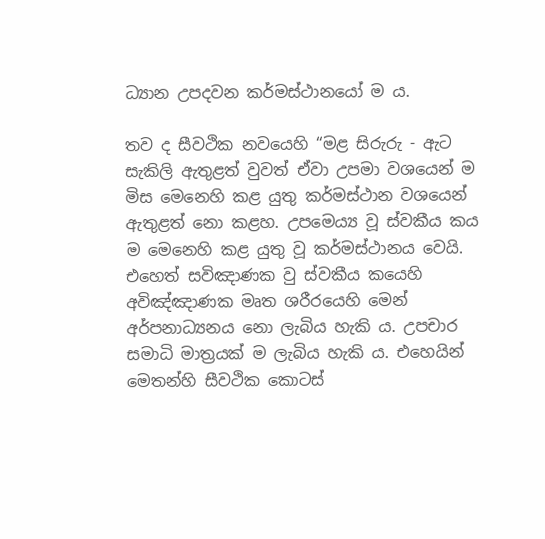ධ්‍යාන උපදවන කර්මස්ථානයෝ ම ය.

තව ද සීවථික නවයෙහි “මළ සිරුරු - ඇට සැකිලි ඇතුළත් වුවත් ඒවා උපමා වශයෙන් ම මිස මෙනෙහි කළ යුතු කර්මස්ථාන වශයෙන් ඇතුළත් නො කළහ. උපමෙය්‍ය වූ ස්වකීය කය ම මෙනෙහි කළ යුතු වූ කර්මස්ථානය වෙයි. එහෙත් සවිඤාණක වු ස්වකීය කයෙහි අවිඤ්ඤාණක මෘත ශරීරයෙහි මෙන් අර්පනාධ්‍යනය නො ලැබිය හැකි ය. උපචාර සමාධි මාත්‍රයක් ම ලැබිය හැකි ය. එහෙයින් මෙතන්හි සීවථික කොටස්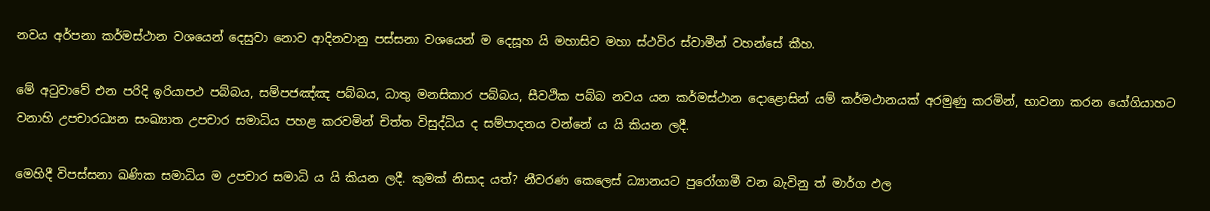නවය අර්පනා කර්මස්ථාන වශයෙන් දෙසුවා නොව ආදිනවානු පස්සනා වශයෙන් ම දෙසූහ යි මහාසිව මහා ස්ථවිර ස්වාමීන් වහන්සේ කීහ.

මේ අටුවාවේ එන පරිදි ඉරියාපථ පබ්බය, සම්පජඤ්ඤ පබ්බය, ධාතු මනසිකාර පබ්බය, සීවථික පබ්බ නවය යන කර්මස්ථාන දොළොසින් යම් කර්මථානයක් අරමුණු කරමින්, භාවනා කරන යෝගියාහට වනාහි උපචාරධ්‍යන සංඛ්‍යාත උපචාර සමාධිය පහළ කරවමින් චිත්ත විසුද්ධිය ද සම්පාදනය වන්නේ ය යි කියන ලදී.

මෙහිදී විපස්සනා ඛණික සමාධිය ම උපචාර සමාධි ය යි කියන ලදී. කුමක් නිසාද යත්? නීවරණ කෙලෙස් ධ්‍යානයට පුරෝගාමී වන බැවිනු ත් මාර්ග ඵල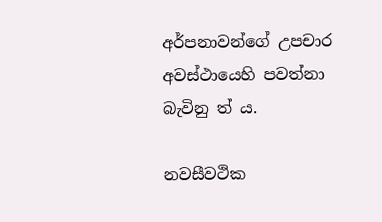අර්පනාවන්ගේ උපචාර අවස්ථායෙහි පවත්නා බැවිනු ත් ය.

නවසීවථික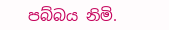පබ්බය නිමි.